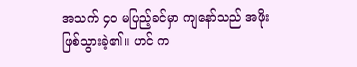အသက် ၄၀ မပြည့်ခင်မှာ ကျနော်သည် အဖိုး ဖြစ်သွားခဲ့၏။ ဟင် က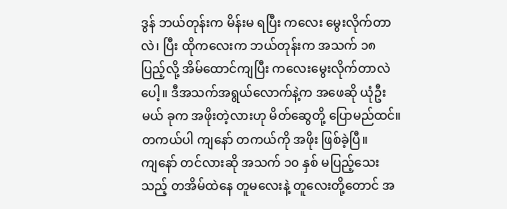ဒွန် ဘယ်တုန်းက မိန်းမ ရပြီး ကလေး မွေးလိုက်တာလဲ၊ ပြီး ထိုကလေးက ဘယ်တုန်းက အသက် ၁၈ ပြည့်လို့ အိမ်ထောင်ကျပြီး ကလေးမွေးလိုက်တာလဲပေါ့။ ဒီအသက်အရွယ်လောက်နဲ့က အဖေဆို ယုံဦးမယ် ခုက အဖိုးတဲ့လားဟု မိတ်ဆွေတို့ ပြောမည်ထင်။ တကယ်ပါ ကျနော် တကယ်ကို အဖိုး ဖြစ်ခဲ့ပြီ။
ကျနော် တင်လားဆို အသက် ၁၀ နှစ် မပြည့်သေးသည့် တအိမ်ထဲနေ တူမလေးနဲ့ တူလေးတို့တောင် အ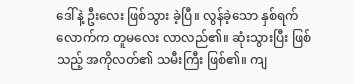ဒေါ်နဲ့ ဦးလေး ဖြစ်သွား ခဲ့ပြီ။ လွန်ခဲ့သော နှစ်ရက်လောက်က တူမလေး လာလည်၏။ ဆုံးသွားပြီး ဖြစ်သည့် အကိုလတ်၏ သမီးကြီး ဖြစ်၏။ ကျ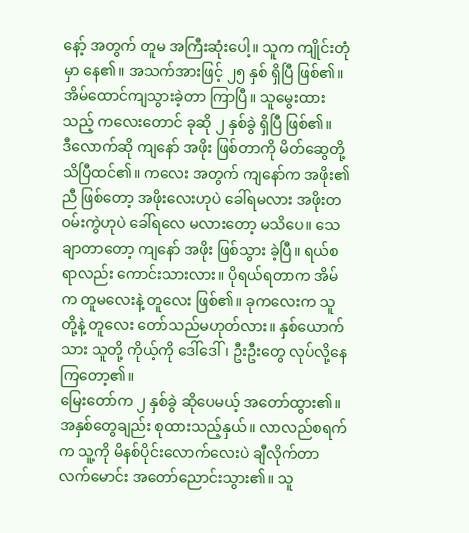နော့် အတွက် တူမ အကြီးဆုံးပေါ့။ သူက ကျိုင်းတုံမှာ နေ၏။ အသက်အားဖြင့် ၂၅ နှစ် ရှိပြီ ဖြစ်၏။ အိမ်ထောင်ကျသွားခဲ့တာ ကြာပြီ။ သူမွေးထားသည့် ကလေးတောင် ခုဆို ၂ နှစ်ခွဲ ရှိပြီ ဖြစ်၏။
ဒီလောက်ဆို ကျနော် အဖိုး ဖြစ်တာကို မိတ်ဆွေတို့ သိပြီထင်၏။ ကလေး အတွက် ကျနော်က အဖိုး၏ ညီ ဖြစ်တော့ အဖိုးလေးဟုပဲ ခေါ်ရမလား အဖိုးတဝမ်းကွဲဟုပဲ ခေါ်ရလေ မလားတော့ မသိပေ။ သေချာတာတော့ ကျနော် အဖိုး ဖြစ်သွား ခဲ့ပြီ။ ရယ်စရာလည်း ကောင်းသားလား။ ပိုရယ်ရတာက အိမ်က တူမလေးနဲ့ တူလေး ဖြစ်၏။ ခုကလေးက သူတို့နဲ့ တူလေး တော်သည်မဟုတ်လား။ နှစ်ယောက်သား သူတို့ ကိုယ့်ကို ဒေါ်ဒေါ်၊ ဦးဦးတွေ လုပ်လို့နေကြတော့၏။
မြေးတော်က ၂ နှစ်ခွဲ ဆိုပေမယ့် အတော်ထွား၏။ အနှစ်တွေချည်း စုထားသည့်နှယ်။ လာလည်စရက်က သူ့ကို မိနစ်ပိုင်းလောက်လေးပဲ ချီလိုက်တာ လက်မောင်း အတော်ညောင်းသွား၏။ သူ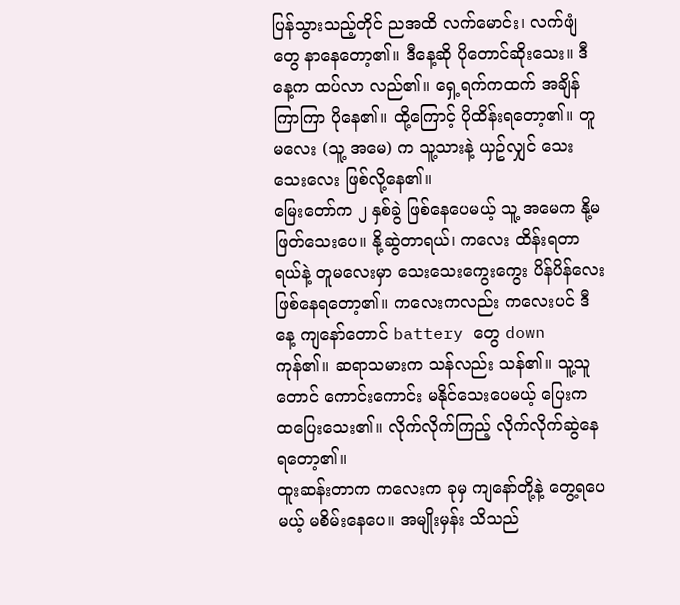ပြန်သွားသည့်တိုင် ညအထိ လက်မောင်း၊ လက်ဖျံတွေ နာနေတော့၏။ ဒီနေ့ဆို ပိုတောင်ဆိုးသေး။ ဒီနေ့က ထပ်လာ လည်၏။ ရှေ့ရက်ကထက် အချိန် ကြာကြာ ပိုနေ၏။ ထို့ကြောင့် ပိုထိန်းရတော့၏။ တူမလေး (သူ့ အမေ) က သူ့သားနဲ့ ယှဥ်လျှင် သေးသေးလေး ဖြစ်လို့နေ၏။
မြေးတော်က ၂ နှစ်ခွဲ ဖြစ်နေပေမယ့် သူ့ အမေက နို့မဖြတ်သေးပေ။ နို့ဆွဲတာရယ်၊ ကလေး ထိန်းရတာရယ်နဲ့ တူမလေးမှာ သေးသေးကွေးကွေး ပိန်ပိန်လေး ဖြစ်နေရတော့၏။ ကလေးကလည်း ကလေးပင် ဒီနေ့ ကျနော်တောင် battery တွေ down ကုန်၏။ ဆရာသမားက သန်လည်း သန်၏။ သူ့သူတောင် ကောင်းကောင်း မနိုင်သေးပေမယ့် ပြေးက ထပြေးသေး၏။ လိုက်လိုက်ကြည့် လိုက်လိုက်ဆွဲနေရတော့၏။
ထူးဆန်းတာက ကလေးက ခုမှ ကျနော်တို့နဲ့ တွေ့ရပေမယ့် မစိမ်းနေပေ။ အမျိုးမှန်း သိသည်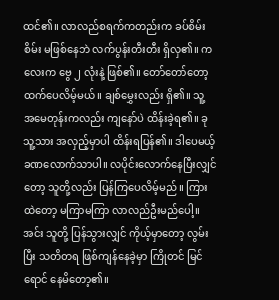ထင်၏။ လာလည်စရက်ကတည်းက ခပ်စိမ်းစိမ်း မဖြစ်နေဘဲ လက်ပွန်းတီးတီး ရှိလှ၏။ ကလေးက ဗွေ ၂ လုံးနဲ့ ဖြစ်၏။ တော်တော်တော့ ထက်ပေလိမ့်မယ်။ ချစ်မွှေးလည်း ရှိ၏။ သူ့ အမေတုန်းကလည်း ကျနော်ပဲ ထိန်းခဲ့ရ၏။ ခု သူ့သား အလှည့်မှာပါ ထိန်းရပြန်၏။ ဒါပေမယ့် ခဏလောက်သာပါ။ လပိုင်းလောက်နေပြီးလျှင်တော့ သူတို့လည်း ပြန်ကြပေလိမ့်မည်။ ကြားထဲတော့ မကြာမကြာ လာလည်ဦးမည်ပေါ့။
အင်း သူတို့ ပြန်သွားလျှင် ကိုယ့်မှာတော့ လွမ်းပြီး သတိတရ ဖြစ်ကျန်နေခဲ့မှာ ကြိုတင် မြင်ရောင် နေမိတော့၏။